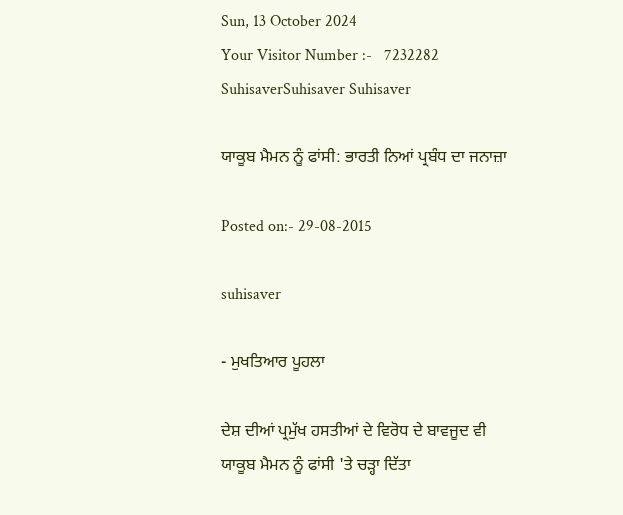Sun, 13 October 2024
Your Visitor Number :-   7232282
SuhisaverSuhisaver Suhisaver

ਯਾਕੂਬ ਮੈਮਨ ਨੂੰ ਫਾਂਸੀ: ਭਾਰਤੀ ਨਿਆਂ ਪ੍ਰਬੰਧ ਦਾ ਜਨਾਜ਼ਾ

Posted on:- 29-08-2015

suhisaver

- ਮੁਖਤਿਆਰ ਪੂਹਲਾ

ਦੇਸ਼ ਦੀਆਂ ਪ੍ਰਮੁੱਖ ਹਸਤੀਆਂ ਦੇ ਵਿਰੋਧ ਦੇ ਬਾਵਜੂਦ ਵੀ  ਯਾਕੂਬ ਮੈਮਨ ਨੂੰ ਫਾਂਸੀ 'ਤੇ ਚੜ੍ਹਾ ਦਿੱਤਾ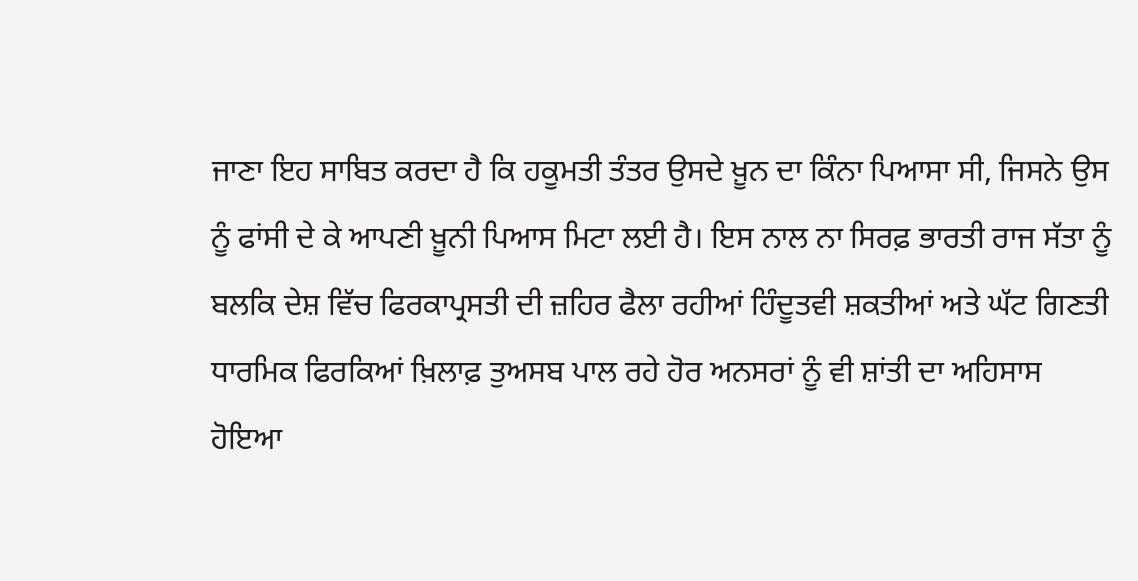ਜਾਣਾ ਇਹ ਸਾਬਿਤ ਕਰਦਾ ਹੈ ਕਿ ਹਕੂਮਤੀ ਤੰਤਰ ਉਸਦੇ ਖ਼ੂਨ ਦਾ ਕਿੰਨਾ ਪਿਆਸਾ ਸੀ, ਜਿਸਨੇ ਉਸ ਨੂੰ ਫਾਂਸੀ ਦੇ ਕੇ ਆਪਣੀ ਖ਼ੂਨੀ ਪਿਆਸ ਮਿਟਾ ਲਈ ਹੈ। ਇਸ ਨਾਲ ਨਾ ਸਿਰਫ਼ ਭਾਰਤੀ ਰਾਜ ਸੱਤਾ ਨੂੰ ਬਲਕਿ ਦੇਸ਼ ਵਿੱਚ ਫਿਰਕਾਪ੍ਰਸਤੀ ਦੀ ਜ਼ਹਿਰ ਫੈਲਾ ਰਹੀਆਂ ਹਿੰਦੂਤਵੀ ਸ਼ਕਤੀਆਂ ਅਤੇ ਘੱਟ ਗਿਣਤੀ ਧਾਰਮਿਕ ਫਿਰਕਿਆਂ ਖ਼ਿਲਾਫ਼ ਤੁਅਸਬ ਪਾਲ ਰਹੇ ਹੋਰ ਅਨਸਰਾਂ ਨੂੰ ਵੀ ਸ਼ਾਂਤੀ ਦਾ ਅਹਿਸਾਸ ਹੋਇਆ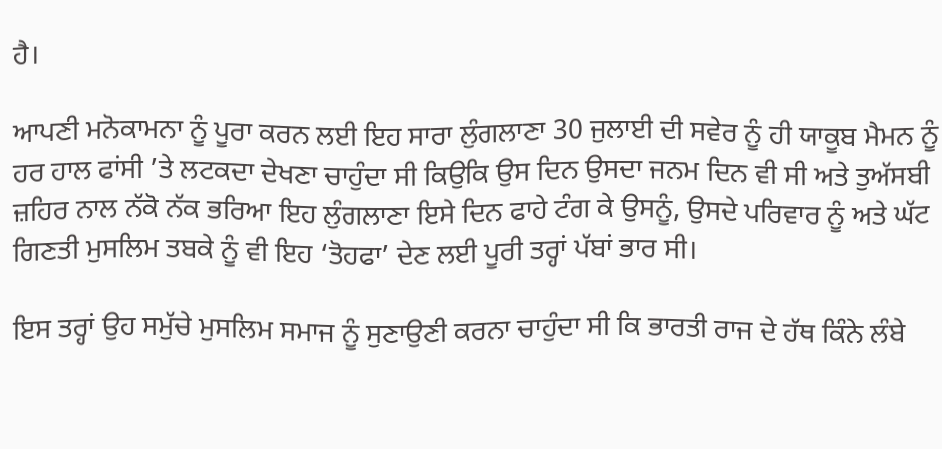ਹੈ।

ਆਪਣੀ ਮਨੋਕਾਮਨਾ ਨੂੰ ਪੂਰਾ ਕਰਨ ਲਈ ਇਹ ਸਾਰਾ ਲੁੰਗਲਾਣਾ 30 ਜੁਲਾਈ ਦੀ ਸਵੇਰ ਨੂੰ ਹੀ ਯਾਕੂਬ ਮੈਮਨ ਨੂੰ ਹਰ ਹਾਲ ਫਾਂਸੀ ’ਤੇ ਲਟਕਦਾ ਦੇਖਣਾ ਚਾਹੁੰਦਾ ਸੀ ਕਿਉਕਿ ਉਸ ਦਿਨ ਉਸਦਾ ਜਨਮ ਦਿਨ ਵੀ ਸੀ ਅਤੇ ਤੁਅੱਸਬੀ ਜ਼ਹਿਰ ਨਾਲ ਨੱਕੋ ਨੱਕ ਭਰਿਆ ਇਹ ਲੁੰਗਲਾਣਾ ਇਸੇ ਦਿਨ ਫਾਹੇ ਟੰਗ ਕੇ ਉਸਨੂੰ, ਉਸਦੇ ਪਰਿਵਾਰ ਨੂੰ ਅਤੇ ਘੱਟ ਗਿਣਤੀ ਮੁਸਲਿਮ ਤਬਕੇ ਨੂੰ ਵੀ ਇਹ ‘ਤੋਹਫਾ’ ਦੇਣ ਲਈ ਪੂਰੀ ਤਰ੍ਹਾਂ ਪੱਬਾਂ ਭਾਰ ਸੀ।

ਇਸ ਤਰ੍ਹਾਂ ਉਹ ਸਮੁੱਚੇ ਮੁਸਲਿਮ ਸਮਾਜ ਨੂੰ ਸੁਣਾਉਣੀ ਕਰਨਾ ਚਾਹੁੰਦਾ ਸੀ ਕਿ ਭਾਰਤੀ ਰਾਜ ਦੇ ਹੱਥ ਕਿੰਨੇ ਲੰਬੇ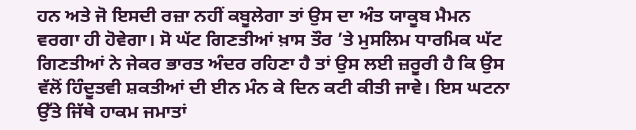ਹਨ ਅਤੇ ਜੋ ਇਸਦੀ ਰਜ਼ਾ ਨਹੀਂ ਕਬੂਲੇਗਾ ਤਾਂ ਉਸ ਦਾ ਅੰਤ ਯਾਕੂਬ ਮੈਮਨ ਵਰਗਾ ਹੀ ਹੋਵੇਗਾ। ਸੋ ਘੱਟ ਗਿਣਤੀਆਂ ਖ਼ਾਸ ਤੌਰ ’ਤੇ ਮੁਸਲਿਮ ਧਾਰਮਿਕ ਘੱਟ ਗਿਣਤੀਆਂ ਨੇ ਜੇਕਰ ਭਾਰਤ ਅੰਦਰ ਰਹਿਣਾ ਹੈ ਤਾਂ ਉਸ ਲਈ ਜ਼ਰੂਰੀ ਹੈ ਕਿ ਉਸ ਵੱਲੋਂ ਹਿੰਦੂਤਵੀ ਸ਼ਕਤੀਆਂ ਦੀ ਈਨ ਮੰਨ ਕੇ ਦਿਨ ਕਟੀ ਕੀਤੀ ਜਾਵੇ। ਇਸ ਘਟਨਾ ਉੱਤੇ ਜਿੱਥੇ ਹਾਕਮ ਜਮਾਤਾਂ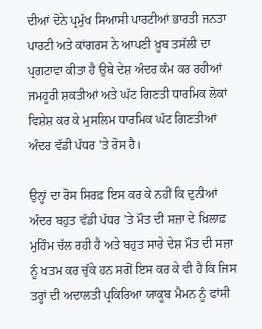ਦੀਆਂ ਦੋਨੇ ਪ੍ਰਮੁੱਖ ਸਿਆਸੀ ਪਾਰਟੀਆਂ ਭਾਰਤੀ ਜਨਤਾ ਪਾਰਟੀ ਅਤੇ ਕਾਂਗਰਸ ਨੇ ਆਪਣੀ ਖ਼ੂਬ ਤਸੱਲੀ ਦਾ ਪ੍ਰਗਟਾਵਾ ਕੀਤਾ ਹੈ ਉਥੇ ਦੇਸ਼ ਅੰਦਰ ਕੰਮ ਕਰ ਰਹੀਆਂ ਜਮਹੂਰੀ ਸ਼ਕਤੀਆਂ ਅਤੇ ਘੱਟ ਗਿਣਤੀ ਧਾਰਮਿਕ ਲੋਕਾਂ ਵਿਸ਼ੇਸ਼ ਕਰ ਕੇ ਮੁਸਲਿਮ ਧਾਰਮਿਕ ਘੱਟ ਗਿਣਤੀਆਂ ਅੰਦਰ ਵੱਡੀ ਪੱਧਰ ’ਤੇ ਰੋਸ ਹੈ।

ਉਨ੍ਹਾਂ ਦਾ ਰੋਸ ਸਿਰਫ਼ ਇਸ ਕਰ ਕੇ ਨਹੀਂ ਕਿ ਦੁਨੀਆਂ ਅੰਦਰ ਬਹੁਤ ਵੱਡੀ ਪੱਧਰ ’ਤੇ ਮੌਤ ਦੀ ਸਜ਼ਾ ਦੇ ਖ਼ਿਲਾਫ਼ ਮੁਹਿੰਮ ਚੱਲ ਰਹੀ ਹੈ ਅਤੇ ਬਹੁਤ ਸਾਰੇ ਦੇਸ਼ ਮੌਤ ਦੀ ਸਜ਼ਾ ਨੂੰ ਖਤਮ ਕਰ ਚੁੱਕੇ ਹਨ ਸਗੋਂ ਇਸ ਕਰ ਕੇ ਵੀ ਹੈ ਕਿ ਜਿਸ ਤਰ੍ਹਾਂ ਦੀ ਅਦਾਲਤੀ ਪ੍ਰਕਿਰਿਆ ਯਾਕੂਬ ਮੈਮਨ ਨੂੰ ਫਾਂਸੀ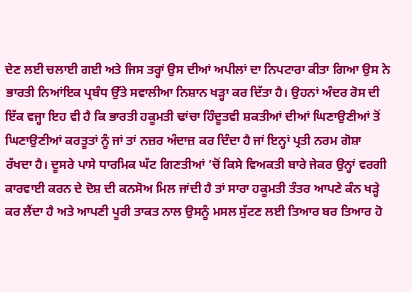ਦੇਣ ਲਈ ਚਲਾਈ ਗਈ ਅਤੇ ਜਿਸ ਤਰ੍ਹਾਂ ਉਸ ਦੀਆਂ ਅਪੀਲਾਂ ਦਾ ਨਿਪਟਾਰਾ ਕੀਤਾ ਗਿਆ ਉਸ ਨੇ ਭਾਰਤੀ ਨਿਆਂਇਕ ਪ੍ਰਬੰਧ ਉੱਤੇ ਸਵਾਲੀਆ ਨਿਸ਼ਾਨ ਖੜ੍ਹਾ ਕਰ ਦਿੱਤਾ ਹੈ। ਉਹਨਾਂ ਅੰਦਰ ਰੋਸ ਦੀ ਇੱਕ ਵਜ੍ਹਾ ਇਹ ਵੀ ਹੈ ਕਿ ਭਾਰਤੀ ਹਕੂਮਤੀ ਢਾਂਚਾ ਹਿੰਦੂਤਵੀ ਸ਼ਕਤੀਆਂ ਦੀਆਂ ਘਿਣਾਉਣੀਆਂ ਤੋਂ ਘਿਣਾਉਣੀਆਂ ਕਰਤੂਤਾਂ ਨੂੰ ਜਾਂ ਤਾਂ ਨਜ਼ਰ ਅੰਦਾਜ਼ ਕਰ ਦਿੰਦਾ ਹੈ ਜਾਂ ਇਨ੍ਹਾਂ ਪ੍ਰਤੀ ਨਰਮ ਗੋਸ਼ਾ ਰੱਖਦਾ ਹੈ। ਦੂਸਰੇ ਪਾਸੇ ਧਾਰਮਿਕ ਘੱਟ ਗਿਣਤੀਆਂ ’ਚੋਂ ਕਿਸੇ ਵਿਅਕਤੀ ਬਾਰੇ ਜੇਕਰ ਉਨ੍ਹਾਂ ਵਰਗੀ ਕਾਰਵਾਈ ਕਰਨ ਦੇ ਦੋਸ਼ ਦੀ ਕਨਸੋਅ ਮਿਲ ਜਾਂਦੀ ਹੈ ਤਾਂ ਸਾਰਾ ਹਕੂਮਤੀ ਤੰਤਰ ਆਪਣੇ ਕੰਨ ਖੜ੍ਹੇ ਕਰ ਲੈਂਦਾ ਹੈ ਅਤੇ ਆਪਣੀ ਪੂਰੀ ਤਾਕਤ ਨਾਲ ਉਸਨੂੰ ਮਸਲ ਸੁੱਟਣ ਲਈ ਤਿਆਰ ਬਰ ਤਿਆਰ ਹੋ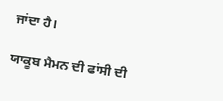ਜਾਂਦਾ ਹੈ।

ਯਾਕੂਬ ਮੈਮਨ ਦੀ ਫਾਂਸੀ ਦੀ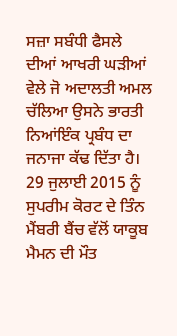ਸਜ਼ਾ ਸਬੰਧੀ ਫੈਸਲੇ ਦੀਆਂ ਆਖਰੀ ਘੜੀਆਂ ਵੇਲੇ ਜੋ ਅਦਾਲਤੀ ਅਮਲ ਚੱਲਿਆ ਉਸਨੇ ਭਾਰਤੀ ਨਿਆਂਇੰਕ ਪ੍ਰਬੰਧ ਦਾ ਜਨਾਜਾ ਕੱਢ ਦਿੱਤਾ ਹੈ। 29 ਜੁਲਾਈ 2015 ਨੂੰ ਸੁਪਰੀਮ ਕੋਰਟ ਦੇ ਤਿੰਨ ਮੈਂਬਰੀ ਬੈਂਚ ਵੱਲੋਂ ਯਾਕੂਬ ਮੈਮਨ ਦੀ ਮੌਤ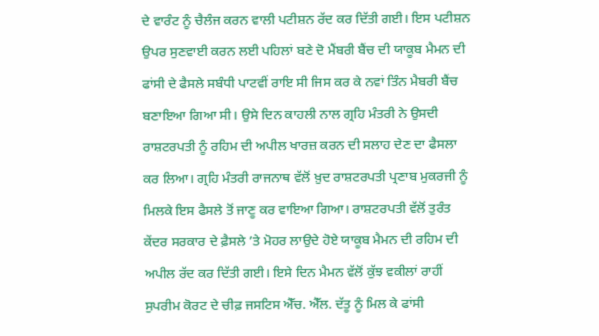ਦੇ ਵਾਰੰਟ ਨੂੰ ਚੈਲੰਜ ਕਰਨ ਵਾਲੀ ਪਟੀਸ਼ਨ ਰੱਦ ਕਰ ਦਿੱਤੀ ਗਈ। ਇਸ ਪਟੀਸ਼ਨ ਉਪਰ ਸੁਣਵਾਈ ਕਰਨ ਲਈ ਪਹਿਲਾਂ ਬਣੇ ਦੋ ਮੈਂਬਰੀ ਬੈਂਚ ਦੀ ਯਾਕੂਬ ਮੈਮਨ ਦੀ ਫਾਂਸੀ ਦੇ ਫੈਸਲੇ ਸਬੰਧੀ ਪਾਟਵੀਂ ਰਾਇ ਸੀ ਜਿਸ ਕਰ ਕੇ ਨਵਾਂ ਤਿੰਨ ਮੈਬਰੀ ਬੈਂਚ ਬਣਾਇਆ ਗਿਆ ਸੀ। ਉਸੇ ਦਿਨ ਕਾਹਲੀ ਨਾਲ ਗ੍ਰਹਿ ਮੰਤਰੀ ਨੇ ਉਸਦੀ ਰਾਸ਼ਟਰਪਤੀ ਨੂੰ ਰਹਿਮ ਦੀ ਅਪੀਲ ਖਾਰਜ਼ ਕਰਨ ਦੀ ਸਲਾਹ ਦੇਣ ਦਾ ਫੈਸਲਾ ਕਰ ਲਿਆ। ਗ੍ਰਹਿ ਮੰਤਰੀ ਰਾਜਨਾਥ ਵੱਲੋਂ ਖ਼ੁਦ ਰਾਸ਼ਟਰਪਤੀ ਪ੍ਰਣਾਬ ਮੁਕਰਜੀ ਨੂੰ ਮਿਲਕੇ ਇਸ ਫੈਸਲੇ ਤੋਂ ਜਾਣੂ ਕਰ ਵਾਇਆ ਗਿਆ। ਰਾਸ਼ਟਰਪਤੀ ਵੱਲੋਂ ਤੁਰੰਤ ਕੇਂਦਰ ਸਰਕਾਰ ਦੇ ਫ਼ੈਸਲੇ ’ਤੇ ਮੋਹਰ ਲਾਉਦੇ ਹੋਏ ਯਾਕੂਬ ਮੈਮਨ ਦੀ ਰਹਿਮ ਦੀ ਅਪੀਲ ਰੱਦ ਕਰ ਦਿੱਤੀ ਗਈ। ਇਸੇ ਦਿਨ ਮੈਮਨ ਵੱਲੋਂ ਕੁੱਝ ਵਕੀਲਾਂ ਰਾਹੀਂ ਸੁਪਰੀਮ ਕੋਰਟ ਦੇ ਚੀਫ਼ ਜਸਟਿਸ ਐੱਚ. ਐੱਲ. ਦੱਤੂ ਨੂੰ ਮਿਲ ਕੇ ਫਾਂਸੀ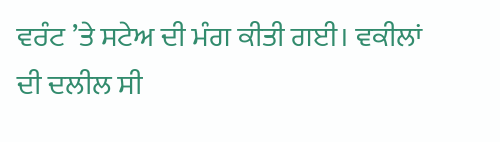ਵਰੰਟ ’ਤੇ ਸਟੇਅ ਦੀ ਮੰਗ ਕੀਤੀ ਗਈ। ਵਕੀਲਾਂ ਦੀ ਦਲੀਲ ਸੀ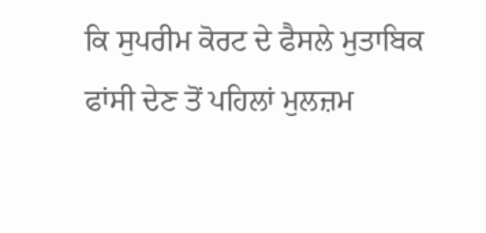ਕਿ ਸੁਪਰੀਮ ਕੋਰਟ ਦੇ ਫੈਸਲੇ ਮੁਤਾਬਿਕ ਫਾਂਸੀ ਦੇਣ ਤੋਂ ਪਹਿਲਾਂ ਮੁਲਜ਼ਮ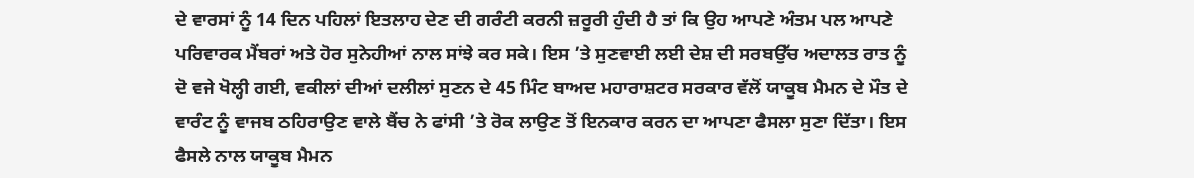ਦੇ ਵਾਰਸਾਂ ਨੂੰ 14 ਦਿਨ ਪਹਿਲਾਂ ਇਤਲਾਹ ਦੇਣ ਦੀ ਗਰੰਟੀ ਕਰਨੀ ਜ਼ਰੂਰੀ ਹੁੰਦੀ ਹੈ ਤਾਂ ਕਿ ਉਹ ਆਪਣੇ ਅੰਤਮ ਪਲ ਆਪਣੇ ਪਰਿਵਾਰਕ ਮੈਂਬਰਾਂ ਅਤੇ ਹੋਰ ਸੁਨੇਹੀਆਂ ਨਾਲ ਸਾਂਝੇ ਕਰ ਸਕੇ। ਇਸ ’ਤੇ ਸੁਣਵਾਈ ਲਈ ਦੇਸ਼ ਦੀ ਸਰਬਉੱਚ ਅਦਾਲਤ ਰਾਤ ਨੂੰ ਦੋ ਵਜੇ ਖੋਲ੍ਹੀ ਗਈ, ਵਕੀਲਾਂ ਦੀਆਂ ਦਲੀਲਾਂ ਸੁਣਨ ਦੇ 45 ਮਿੰਟ ਬਾਅਦ ਮਹਾਰਾਸ਼ਟਰ ਸਰਕਾਰ ਵੱਲੋਂ ਯਾਕੂਬ ਮੈਮਨ ਦੇ ਮੌਤ ਦੇ ਵਾਰੰਟ ਨੂੰ ਵਾਜਬ ਠਹਿਰਾਉਣ ਵਾਲੇ ਬੈਂਚ ਨੇ ਫਾਂਸੀ ’ਤੇ ਰੋਕ ਲਾਉਣ ਤੋਂ ਇਨਕਾਰ ਕਰਨ ਦਾ ਆਪਣਾ ਫੈਸਲਾ ਸੁਣਾ ਦਿੱਤਾ। ਇਸ ਫੈਸਲੇ ਨਾਲ ਯਾਕੂਬ ਮੈਮਨ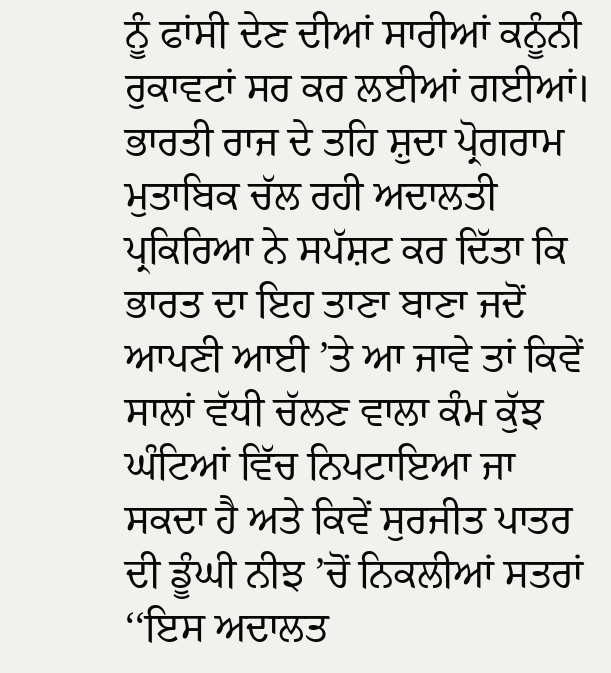ਨੂੰ ਫਾਂਸੀ ਦੇਣ ਦੀਆਂ ਸਾਰੀਆਂ ਕਨੂੰਨੀ ਰੁਕਾਵਟਾਂ ਸਰ ਕਰ ਲਈਆਂ ਗਈਆਂ। ਭਾਰਤੀ ਰਾਜ ਦੇ ਤਹਿ ਸ਼ੁਦਾ ਪ੍ਰੋਗਰਾਮ ਮੁਤਾਬਿਕ ਚੱਲ ਰਹੀ ਅਦਾਲਤੀ ਪ੍ਰਕਿਰਿਆ ਨੇ ਸਪੱਸ਼ਟ ਕਰ ਦਿੱਤਾ ਕਿ ਭਾਰਤ ਦਾ ਇਹ ਤਾਣਾ ਬਾਣਾ ਜਦੋਂ ਆਪਣੀ ਆਈ ’ਤੇ ਆ ਜਾਵੇ ਤਾਂ ਕਿਵੇਂ ਸਾਲਾਂ ਵੱਧੀ ਚੱਲਣ ਵਾਲਾ ਕੰਮ ਕੁੱਝ ਘੰਟਿਆਂ ਵਿੱਚ ਨਿਪਟਾਇਆ ਜਾ ਸਕਦਾ ਹੈ ਅਤੇ ਕਿਵੇਂ ਸੁਰਜੀਤ ਪਾਤਰ ਦੀ ਡੂੰਘੀ ਨੀਝ ’ਚੋਂ ਨਿਕਲੀਆਂ ਸਤਰਾਂ ‘‘ਇਸ ਅਦਾਲਤ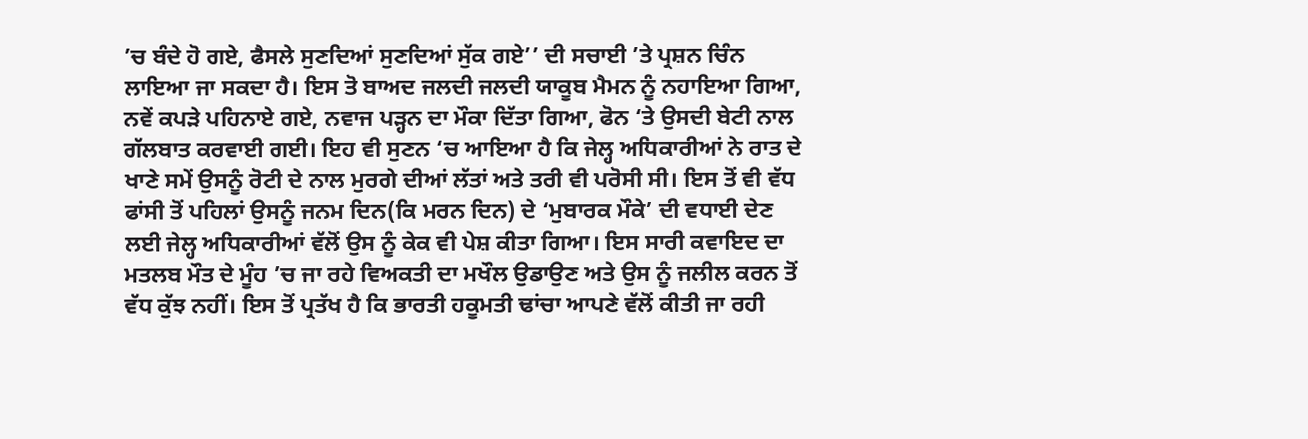’ਚ ਬੰਦੇ ਹੋ ਗਏ, ਫੈਸਲੇ ਸੁਣਦਿਆਂ ਸੁਣਦਿਆਂ ਸੁੱਕ ਗਏ’’ ਦੀ ਸਚਾਈ ’ਤੇ ਪ੍ਰਸ਼ਨ ਚਿੰਨ ਲਾਇਆ ਜਾ ਸਕਦਾ ਹੈ। ਇਸ ਤੋ ਬਾਅਦ ਜਲਦੀ ਜਲਦੀ ਯਾਕੂਬ ਮੈਮਨ ਨੂੰ ਨਹਾਇਆ ਗਿਆ, ਨਵੇਂ ਕਪੜੇ ਪਹਿਨਾਏ ਗਏ, ਨਵਾਜ ਪੜ੍ਹਨ ਦਾ ਮੌਕਾ ਦਿੱਤਾ ਗਿਆ, ਫੋਨ ‘ਤੇ ਉਸਦੀ ਬੇਟੀ ਨਾਲ ਗੱਲਬਾਤ ਕਰਵਾਈ ਗਈ। ਇਹ ਵੀ ਸੁਣਨ ‘ਚ ਆਇਆ ਹੈ ਕਿ ਜੇਲ੍ਹ ਅਧਿਕਾਰੀਆਂ ਨੇ ਰਾਤ ਦੇ ਖਾਣੇ ਸਮੇਂ ਉਸਨੂੰ ਰੋਟੀ ਦੇ ਨਾਲ ਮੁਰਗੇ ਦੀਆਂ ਲੱਤਾਂ ਅਤੇ ਤਰੀ ਵੀ ਪਰੋਸੀ ਸੀ। ਇਸ ਤੋਂ ਵੀ ਵੱਧ ਫਾਂਸੀ ਤੋਂ ਪਹਿਲਾਂ ਉਸਨੂੰ ਜਨਮ ਦਿਨ(ਕਿ ਮਰਨ ਦਿਨ) ਦੇ ‘ਮੁਬਾਰਕ ਮੌਕੇ’ ਦੀ ਵਧਾਈ ਦੇਣ ਲਈ ਜੇਲ੍ਹ ਅਧਿਕਾਰੀਆਂ ਵੱਲੋਂ ਉਸ ਨੂੰ ਕੇਕ ਵੀ ਪੇਸ਼ ਕੀਤਾ ਗਿਆ। ਇਸ ਸਾਰੀ ਕਵਾਇਦ ਦਾ ਮਤਲਬ ਮੌਤ ਦੇ ਮੂੰਹ ’ਚ ਜਾ ਰਹੇ ਵਿਅਕਤੀ ਦਾ ਮਖੌਲ ਉਡਾਉਣ ਅਤੇ ਉਸ ਨੂੰ ਜਲੀਲ ਕਰਨ ਤੋਂ ਵੱਧ ਕੁੱਝ ਨਹੀਂ। ਇਸ ਤੋਂ ਪ੍ਰਤੱਖ ਹੈ ਕਿ ਭਾਰਤੀ ਹਕੂਮਤੀ ਢਾਂਚਾ ਆਪਣੇ ਵੱਲੋਂ ਕੀਤੀ ਜਾ ਰਹੀ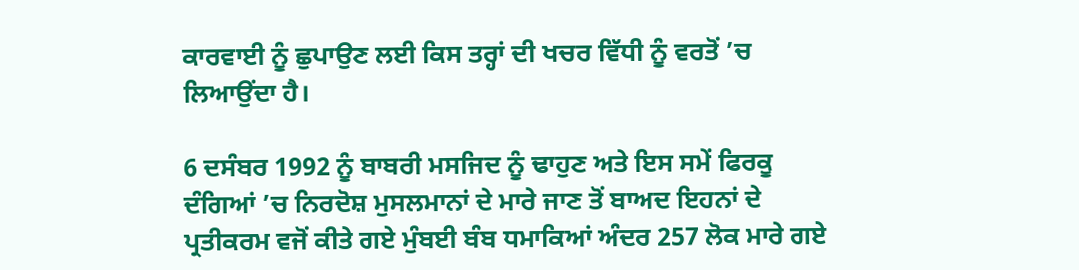ਕਾਰਵਾਈ ਨੂੰ ਛੁਪਾਉਣ ਲਈ ਕਿਸ ਤਰ੍ਹਾਂ ਦੀ ਖਚਰ ਵਿੱਧੀ ਨੂੰ ਵਰਤੋਂ ’ਚ ਲਿਆਉਂਦਾ ਹੈ।

6 ਦਸੰਬਰ 1992 ਨੂੰ ਬਾਬਰੀ ਮਸਜਿਦ ਨੂੰ ਢਾਹੁਣ ਅਤੇ ਇਸ ਸਮੇਂ ਫਿਰਕੂ ਦੰਗਿਆਂ ’ਚ ਨਿਰਦੋਸ਼ ਮੁਸਲਮਾਨਾਂ ਦੇ ਮਾਰੇ ਜਾਣ ਤੋਂ ਬਾਅਦ ਇਹਨਾਂ ਦੇ ਪ੍ਰਤੀਕਰਮ ਵਜੋਂ ਕੀਤੇ ਗਏ ਮੁੰਬਈ ਬੰਬ ਧਮਾਕਿਆਂ ਅੰਦਰ 257 ਲੋਕ ਮਾਰੇ ਗਏ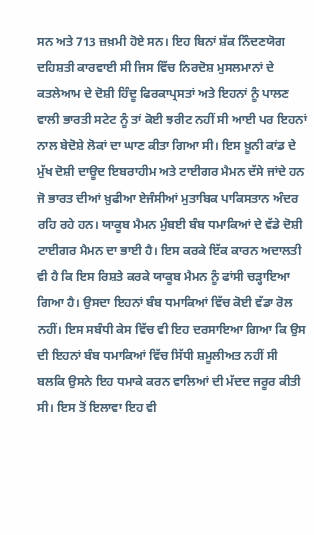ਸਨ ਅਤੇ 713 ਜ਼ਖ਼ਮੀ ਹੋਏ ਸਨ। ਇਹ ਬਿਨਾਂ ਸ਼ੱਕ ਨਿੰਦਣਯੋਗ ਦਹਿਸ਼ਤੀ ਕਾਰਵਾਈ ਸੀ ਜਿਸ ਵਿੱਚ ਨਿਰਦੋਸ਼ ਮੁਸਲਮਾਨਾਂ ਦੇ ਕਤਲੇਆਮ ਦੇ ਦੋਸ਼ੀ ਹਿੰਦੂ ਫਿਰਕਾਪ੍ਰਸਤਾਂ ਅਤੇ ਇਹਨਾਂ ਨੂੰ ਪਾਲਣ ਵਾਲੀ ਭਾਰਤੀ ਸਟੇਟ ਨੂੰ ਤਾਂ ਕੋਈ ਝਰੀਟ ਨਹੀਂ ਸੀ ਆਈ ਪਰ ਇਹਨਾਂ ਨਾਲ ਬੇਦੋਸ਼ੇ ਲੋਕਾਂ ਦਾ ਘਾਣ ਕੀਤਾ ਗਿਆ ਸੀ। ਇਸ ਖ਼ੂਨੀ ਕਾਂਡ ਦੇ ਮੁੱਖ ਦੋਸ਼ੀ ਦਾਊਦ ਇਬਰਾਹੀਮ ਅਤੇ ਟਾਈਗਰ ਮੈਮਨ ਦੱਸੇ ਜਾਂਦੇ ਹਨ ਜੋ ਭਾਰਤ ਦੀਆਂ ਖ਼ੁਫੀਆ ਏਜੰਸੀਆਂ ਮੁਤਾਬਿਕ ਪਾਕਿਸਤਾਨ ਅੰਦਰ ਰਹਿ ਰਹੇ ਹਨ। ਯਾਕੂਬ ਮੈਮਨ ਮੁੰਬਈ ਬੰਬ ਧਮਾਕਿਆਂ ਦੇ ਵੱਡੇ ਦੋਸ਼ੀ ਟਾਈਗਰ ਮੈਮਨ ਦਾ ਭਾਈ ਹੈ। ਇਸ ਕਰਕੇ ਇੱਕ ਕਾਰਨ ਅਦਾਲਤੀ ਵੀ ਹੈ ਕਿ ਇਸ ਰਿਸ਼ਤੇ ਕਰਕੇ ਯਾਕੂਬ ਮੈਮਨ ਨੂੰ ਫਾਂਸੀ ਚੜ੍ਹਾਇਆ ਗਿਆ ਹੈ। ਉਸਦਾ ਇਹਨਾਂ ਬੰਬ ਧਮਾਕਿਆਂ ਵਿੱਚ ਕੋਈ ਵੱਡਾ ਰੋਲ ਨਹੀਂ। ਇਸ ਸਬੰਧੀ ਕੇਸ ਵਿੱਚ ਵੀ ਇਹ ਦਰਸਾਇਆ ਗਿਆ ਕਿ ਉਸ ਦੀ ਇਹਨਾਂ ਬੰਬ ਧਮਾਕਿਆਂ ਵਿੱਚ ਸਿੱਧੀ ਸ਼ਮੂਲੀਅਤ ਨਹੀਂ ਸੀ ਬਲਕਿ ਉਸਨੇ ਇਹ ਧਮਾਕੇ ਕਰਨ ਵਾਲਿਆਂ ਦੀ ਮੱਦਦ ਜਰੂਰ ਕੀਤੀ ਸੀ। ਇਸ ਤੋਂ ਇਲਾਵਾ ਇਹ ਵੀ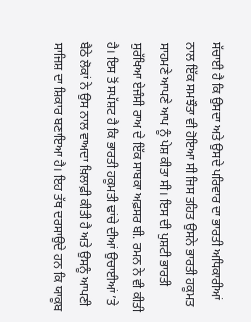ਸੱਚਾਈ ਹੈ ਕਿ ਉਸਦਾ ਅਤੇ ਉਸਦੇ ਪਰਿਵਾਰ ਦਾ ਭਾਰਤੀ ਅਧਿਕਾਰੀਆਂ ਨਾਲ ਇੱਕ ਸਮਝੌਤਾ ਵੀ ਹੋਇਆ ਸੀ ਜਿਸ ਤਹਿਤ ਉਸਨੇ ਭਾਰਤੀ ਹਕੂਮਤ ਸਾਹਮਣੇ ਆਪਣੇ ਆਪ ਨੂੰ ਪੇਸ਼ ਕੀਤਾ ਸੀ। ਇਸ ਦੀ ਪੁਸ਼ਟੀ ਭਾਰਤੀ ਸੁਰੱਖਿਆ ਏਜੰਸੀ ਰਾਅ ਦੇ ਇੱਕ ਸਾਬਕਾ ਅਫ਼ਸਰ ਬੀ. ਰਮਨ ਨੇ ਵੀ ਕੀਤੀ ਹੈ। ਇਸ ਤੋਂ ਸਪੱਸ਼ਟ ਹੈ ਕਿ ਭਾਰਤੀ ਹਕੂਮਤੀ ਢਾਂਚੇ ਦੀਆਂ ਉਚਾਈਆਂ ’ਤੇ ਬੈਠੇ ਲੋਕਾਂ ਨੇ ਉਸ ਨਾਲ ਵਾਅਦਾ ਖ਼ਿਲਾਫ਼ੀ ਕੀਤੀ ਹੈ ਅਤੇ ਉਸਨੂੰ ਆਪਣੀ ਸਾਜਿਸ਼ ਦਾ ਸ਼ਿਕਾਰ ਬਣਾਇਆ ਹੈ। ਇਹ ਤੱਥ ਦਰਸਾਉਦੇ ਹਨ ਕਿ ਯਾਕੂਬ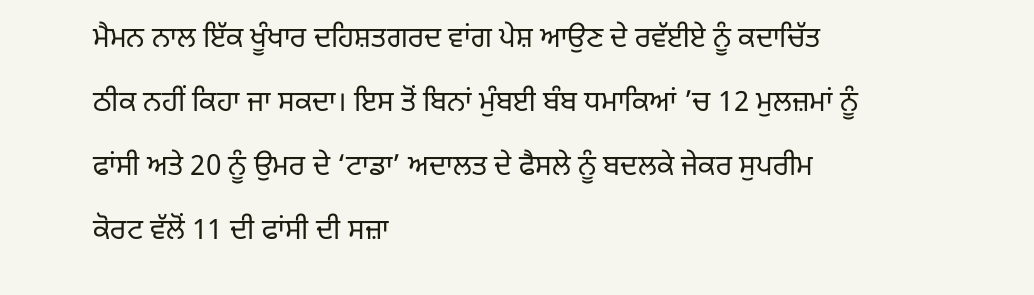ਮੈਮਨ ਨਾਲ ਇੱਕ ਖੂੰਖਾਰ ਦਹਿਸ਼ਤਗਰਦ ਵਾਂਗ ਪੇਸ਼ ਆਉਣ ਦੇ ਰਵੱਈਏ ਨੂੰ ਕਦਾਚਿੱਤ ਠੀਕ ਨਹੀਂ ਕਿਹਾ ਜਾ ਸਕਦਾ। ਇਸ ਤੋਂ ਬਿਨਾਂ ਮੁੰਬਈ ਬੰਬ ਧਮਾਕਿਆਂ ’ਚ 12 ਮੁਲਜ਼ਮਾਂ ਨੂੰ ਫਾਂਸੀ ਅਤੇ 20 ਨੂੰ ਉਮਰ ਦੇ ‘ਟਾਡਾ’ ਅਦਾਲਤ ਦੇ ਫੈਸਲੇ ਨੂੰ ਬਦਲਕੇ ਜੇਕਰ ਸੁਪਰੀਮ ਕੋਰਟ ਵੱਲੋਂ 11 ਦੀ ਫਾਂਸੀ ਦੀ ਸਜ਼ਾ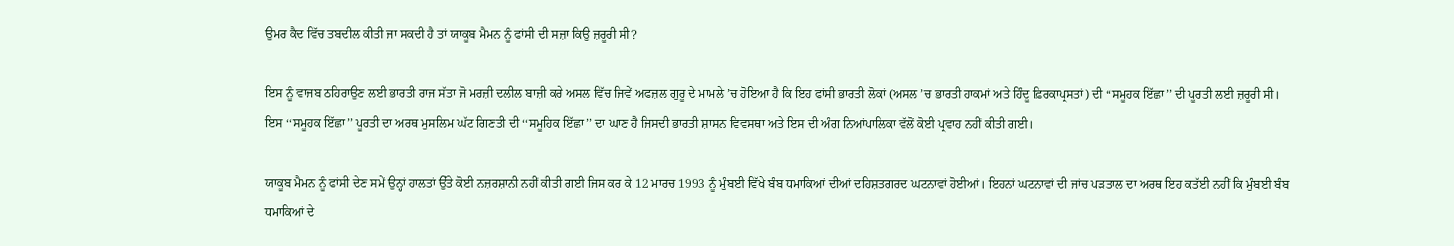ਉਮਰ ਕੈਦ ਵਿੱਚ ਤਬਦੀਲ ਕੀਤੀ ਜਾ ਸਕਦੀ ਹੈ ਤਾਂ ਯਾਕੂਬ ਮੈਮਨ ਨੂੰ ਫਾਂਸੀ ਦੀ ਸਜ਼ਾ ਕਿਉ ਜ਼ਰੂਰੀ ਸੀ?

ਇਸ ਨੂੰ ਵਾਜਬ ਠਹਿਰਾਉਣ ਲਈ ਭਾਰਤੀ ਰਾਜ ਸੱਤਾ ਜੋ ਮਰਜ਼ੀ ਦਲੀਲ ਬਾਜ਼ੀ ਕਰੇ ਅਸਲ ਵਿੱਚ ਜਿਵੇਂ ਅਫਜ਼ਲ ਗੁਰੂ ਦੇ ਮਾਮਲੇ ’ਚ ਹੋਇਆ ਹੈ ਕਿ ਇਹ ਫਾਂਸੀ ਭਾਰਤੀ ਲੋਕਾਂ (ਅਸਲ ’ਚ ਭਾਰਤੀ ਹਾਕਮਾਂ ਅਤੇ ਹਿੰਦੂ ਫ਼ਿਰਕਾਪ੍ਰਸਤਾਂ) ਦੀ ‘‘ਸਮੂਹਕ ਇੱਛਾ’’ ਦੀ ਪੂਰਤੀ ਲਈ ਜ਼ਰੂਰੀ ਸੀ। ਇਸ ‘‘ਸਮੂਹਕ ਇੱਛਾ’’ ਪੂਰਤੀ ਦਾ ਅਰਥ ਮੁਸਲਿਮ ਘੱਟ ਗਿਣਤੀ ਦੀ ‘‘ਸਮੂਹਿਕ ਇੱਛਾ’’ ਦਾ ਘਾਣ ਹੈ ਜਿਸਦੀ ਭਾਰਤੀ ਸ਼ਾਸਨ ਵਿਵਸਥਾ ਅਤੇ ਇਸ ਦੀ ਅੰਗ ਨਿਆਂਪਾਲਿਕਾ ਵੱਲੋਂ ਕੋਈ ਪ੍ਰਵਾਹ ਨਹੀਂ ਕੀਤੀ ਗਈ।

ਯਾਕੂਬ ਮੈਮਨ ਨੂੰ ਫਾਂਸੀ ਦੇਣ ਸਮੇਂ ਉਨ੍ਹਾਂ ਹਾਲਤਾਂ ਉੱਤੇ ਕੋਈ ਨਜ਼ਰਸ਼ਾਨੀ ਨਹੀਂ ਕੀਤੀ ਗਈ ਜਿਸ ਕਰ ਕੇ 12 ਮਾਰਚ 1993 ਨੂੰ ਮੁੰਬਈ ਵਿੱਖੇ ਬੰਬ ਧਮਾਕਿਆਂ ਦੀਆਂ ਦਹਿਸ਼ਤਗਰਦ ਘਟਨਾਵਾਂ ਹੋਈਆਂ। ਇਹਨਾਂ ਘਟਨਾਵਾਂ ਦੀ ਜਾਂਚ ਪੜਤਾਲ ਦਾ ਅਰਥ ਇਹ ਕਤੱਈ ਨਹੀਂ ਕਿ ਮੁੰਬਈ ਬੰਬ ਧਮਾਕਿਆਂ ਦੇ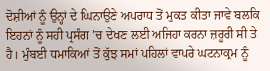ਦੋਸ਼ੀਆਂ ਨੂੰ ਉਨ੍ਹਾਂ ਦੇ ਘਿਨਾਉਣੇ ਅਪਰਾਧ ਤੋਂ ਮੁਕਤ ਕੀਤਾ ਜਾਵੇ ਬਲਕਿ ਇਹਨਾਂ ਨੂੰ ਸਹੀ ਪ੍ਰਸੰਗ ’ਚ ਦੇਖਣ ਲਈ ਅਜਿਹਾ ਕਰਨਾ ਜ਼ਰੂਰੀ ਸੀ ਤੇ ਹੈ। ਮੁੰਬਈ ਧਮਾਕਿਆਂ ਤੋਂ ਕੁੱਝ ਸਮਾਂ ਪਹਿਲਾਂ ਵਾਪਰੇ ਘਟਨਾਕ੍ਰਮ ਨੂੰ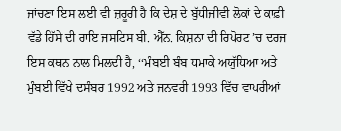ਜਾਂਚਣਾ ਇਸ ਲਈ ਵੀ ਜ਼ਰੂਰੀ ਹੈ ਕਿ ਦੇਸ਼ ਦੇ ਬੁੱਧੀਜੀਵੀ ਲੋਕਾਂ ਦੇ ਕਾਫ਼ੀ ਵੱਡੇ ਹਿੱਸੇ ਦੀ ਰਾਇ ਜਸਟਿਸ ਬੀ. ਐੱਨ. ਕਿਸ਼ਨਾ ਦੀ ਰਿਪੋਰਟ ’ਚ ਦਰਜ ਇਸ ਕਥਨ ਨਾਲ ਮਿਲਦੀ ਹੈ, ‘‘ਮੰਬਈ ਬੰਬ ਧਮਾਕੇ ਅਯੁੱਧਿਆ ਅਤੇ ਮੁੰਬਈ ਵਿੱਖੇ ਦਸੰਬਰ 1992 ਅਤੇ ਜਨਵਰੀ 1993 ਵਿੱਚ ਵਾਪਰੀਆਂ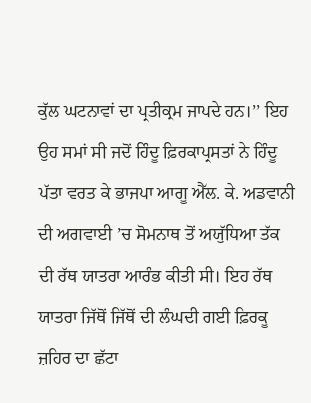ਕੁੱਲ ਘਟਨਾਵਾਂ ਦਾ ਪ੍ਰਤੀਕ੍ਰਮ ਜਾਪਦੇ ਹਨ।’’ ਇਹ ਉਹ ਸਮਾਂ ਸੀ ਜਦੋਂ ਹਿੰਦੂ ਫ਼ਿਰਕਾਪ੍ਰਸਤਾਂ ਨੇ ਹਿੰਦੂ ਪੱਤਾ ਵਰਤ ਕੇ ਭਾਜਪਾ ਆਗੂ ਐੱਲ. ਕੇ. ਅਡਵਾਨੀ ਦੀ ਅਗਵਾਈ ’ਚ ਸੋਮਨਾਥ ਤੋਂ ਅਯੁੱਧਿਆ ਤੱਕ ਦੀ ਰੱਥ ਯਾਤਰਾ ਆਰੰਭ ਕੀਤੀ ਸੀ। ਇਹ ਰੱਥ ਯਾਤਰਾ ਜਿੱਥੋਂ ਜਿੱਥੋਂ ਦੀ ਲੰਘਦੀ ਗਈ ਫ਼ਿਰਕੂ ਜ਼ਹਿਰ ਦਾ ਛੱਟਾ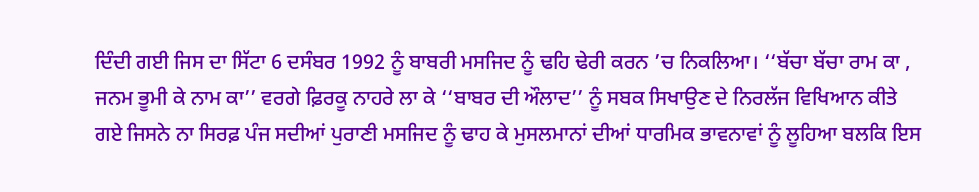ਦਿੰਦੀ ਗਈ ਜਿਸ ਦਾ ਸਿੱਟਾ 6 ਦਸੰਬਰ 1992 ਨੂੰ ਬਾਬਰੀ ਮਸਜਿਦ ਨੂੰ ਢਹਿ ਢੇਰੀ ਕਰਨ ’ਚ ਨਿਕਲਿਆ। ‘‘ਬੱਚਾ ਬੱਚਾ ਰਾਮ ਕਾ , ਜਨਮ ਭੂਮੀ ਕੇ ਨਾਮ ਕਾ’’ ਵਰਗੇ ਫ਼ਿਰਕੂ ਨਾਹਰੇ ਲਾ ਕੇ ‘‘ਬਾਬਰ ਦੀ ਔਲਾਦ’’ ਨੂੰ ਸਬਕ ਸਿਖਾਉਣ ਦੇ ਨਿਰਲੱਜ ਵਿਖਿਆਨ ਕੀਤੇ ਗਏ ਜਿਸਨੇ ਨਾ ਸਿਰਫ਼ ਪੰਜ ਸਦੀਆਂ ਪੁਰਾਣੀ ਮਸਜਿਦ ਨੂੰ ਢਾਹ ਕੇ ਮੁਸਲਮਾਨਾਂ ਦੀਆਂ ਧਾਰਮਿਕ ਭਾਵਨਾਵਾਂ ਨੂੰ ਲੂਹਿਆ ਬਲਕਿ ਇਸ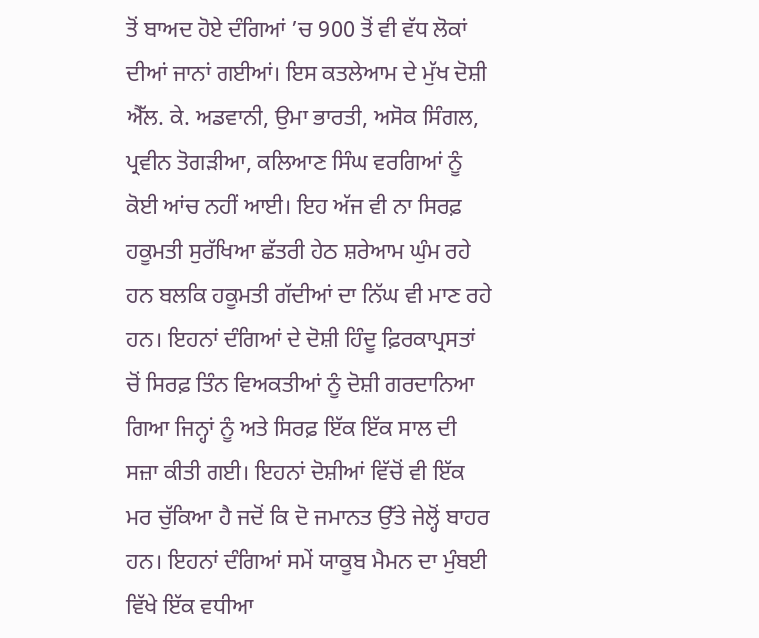ਤੋਂ ਬਾਅਦ ਹੋਏ ਦੰਗਿਆਂ ’ਚ 900 ਤੋਂ ਵੀ ਵੱਧ ਲੋਕਾਂ ਦੀਆਂ ਜਾਨਾਂ ਗਈਆਂ। ਇਸ ਕਤਲੇਆਮ ਦੇ ਮੁੱਖ ਦੋਸ਼ੀ ਐੱਲ. ਕੇ. ਅਡਵਾਨੀ, ਉਮਾ ਭਾਰਤੀ, ਅਸੋਕ ਸਿੰਗਲ, ਪ੍ਰਵੀਨ ਤੋਗੜੀਆ, ਕਲਿਆਣ ਸਿੰਘ ਵਰਗਿਆਂ ਨੂੰ ਕੋਈ ਆਂਚ ਨਹੀਂ ਆਈ। ਇਹ ਅੱਜ ਵੀ ਨਾ ਸਿਰਫ਼ ਹਕੂਮਤੀ ਸੁਰੱਖਿਆ ਛੱਤਰੀ ਹੇਠ ਸ਼ਰੇਆਮ ਘੁੰਮ ਰਹੇ ਹਨ ਬਲਕਿ ਹਕੂਮਤੀ ਗੱਦੀਆਂ ਦਾ ਨਿੱਘ ਵੀ ਮਾਣ ਰਹੇ ਹਨ। ਇਹਨਾਂ ਦੰਗਿਆਂ ਦੇ ਦੋਸ਼ੀ ਹਿੰਦੂ ਫ਼ਿਰਕਾਪ੍ਰਸਤਾਂ ਚੋਂ ਸਿਰਫ਼ ਤਿੰਨ ਵਿਅਕਤੀਆਂ ਨੂੰ ਦੋਸ਼ੀ ਗਰਦਾਨਿਆ ਗਿਆ ਜਿਨ੍ਹਾਂ ਨੂੰ ਅਤੇ ਸਿਰਫ਼ ਇੱਕ ਇੱਕ ਸਾਲ ਦੀ ਸਜ਼ਾ ਕੀਤੀ ਗਈ। ਇਹਨਾਂ ਦੋਸ਼ੀਆਂ ਵਿੱਚੋਂ ਵੀ ਇੱਕ ਮਰ ਚੁੱਕਿਆ ਹੈ ਜਦੋਂ ਕਿ ਦੋ ਜਮਾਨਤ ਉੱਤੇ ਜੇਲ੍ਹੋਂ ਬਾਹਰ ਹਨ। ਇਹਨਾਂ ਦੰਗਿਆਂ ਸਮੇਂ ਯਾਕੂਬ ਮੈਮਨ ਦਾ ਮੁੰਬਈ ਵਿੱਖੇ ਇੱਕ ਵਧੀਆ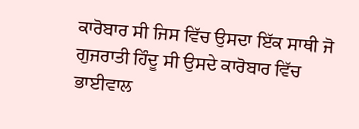ਕਾਰੋਬਾਰ ਸੀ ਜਿਸ ਵਿੱਚ ਉਸਦਾ ਇੱਕ ਸਾਥੀ ਜੋ ਗੁਜਰਾਤੀ ਹਿੰਦੂ ਸੀ ਉਸਦੇ ਕਾਰੋਬਾਰ ਵਿੱਚ ਭਾਈਵਾਲ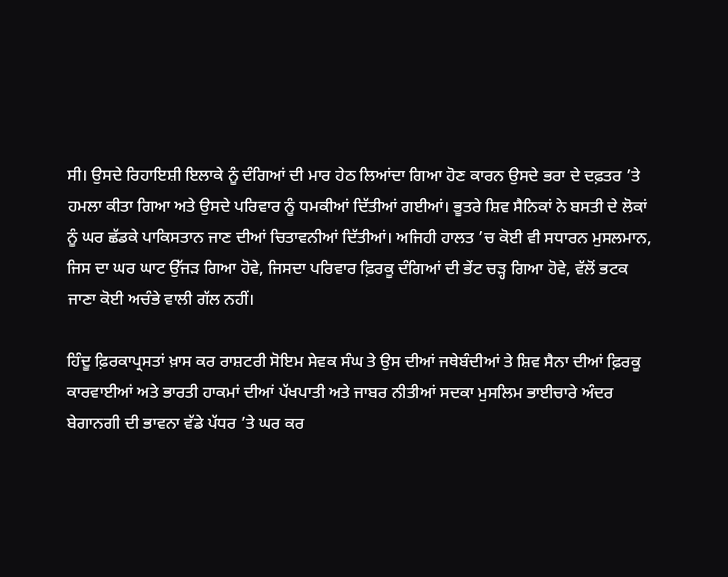ਸੀ। ਉਸਦੇ ਰਿਹਾਇਸ਼ੀ ਇਲਾਕੇ ਨੂੰ ਦੰਗਿਆਂ ਦੀ ਮਾਰ ਹੇਠ ਲਿਆਂਦਾ ਗਿਆ ਹੋਣ ਕਾਰਨ ਉਸਦੇ ਭਰਾ ਦੇ ਦਫ਼ਤਰ ’ਤੇ ਹਮਲਾ ਕੀਤਾ ਗਿਆ ਅਤੇ ਉਸਦੇ ਪਰਿਵਾਰ ਨੂੰ ਧਮਕੀਆਂ ਦਿੱਤੀਆਂ ਗਈਆਂ। ਭੂਤਰੇ ਸ਼ਿਵ ਸੈਨਿਕਾਂ ਨੇ ਬਸਤੀ ਦੇ ਲੋਕਾਂ ਨੂੰ ਘਰ ਛੱਡਕੇ ਪਾਕਿਸਤਾਨ ਜਾਣ ਦੀਆਂ ਚਿਤਾਵਨੀਆਂ ਦਿੱਤੀਆਂ। ਅਜਿਹੀ ਹਾਲਤ ’ਚ ਕੋਈ ਵੀ ਸਧਾਰਨ ਮੁਸਲਮਾਨ, ਜਿਸ ਦਾ ਘਰ ਘਾਟ ਉੱਜੜ ਗਿਆ ਹੋਵੇ, ਜਿਸਦਾ ਪਰਿਵਾਰ ਫ਼ਿਰਕੂ ਦੰਗਿਆਂ ਦੀ ਭੇਂਟ ਚੜ੍ਹ ਗਿਆ ਹੋਵੇ, ਵੱਲੋਂ ਭਟਕ ਜਾਣਾ ਕੋਈ ਅਚੰਭੇ ਵਾਲੀ ਗੱਲ ਨਹੀਂ।

ਹਿੰਦੂ ਫ਼ਿਰਕਾਪ੍ਰਸਤਾਂ ਖ਼ਾਸ ਕਰ ਰਾਸ਼ਟਰੀ ਸੋਇਮ ਸੇਵਕ ਸੰਘ ਤੇ ਉਸ ਦੀਆਂ ਜਥੇਬੰਦੀਆਂ ਤੇ ਸ਼ਿਵ ਸੈਨਾ ਦੀਆਂ ਫ਼ਿਰਕੂ ਕਾਰਵਾਈਆਂ ਅਤੇ ਭਾਰਤੀ ਹਾਕਮਾਂ ਦੀਆਂ ਪੱਖਪਾਤੀ ਅਤੇ ਜਾਬਰ ਨੀਤੀਆਂ ਸਦਕਾ ਮੁਸਲਿਮ ਭਾਈਚਾਰੇ ਅੰਦਰ ਬੇਗਾਨਗੀ ਦੀ ਭਾਵਨਾ ਵੱਡੇ ਪੱਧਰ ’ਤੇ ਘਰ ਕਰ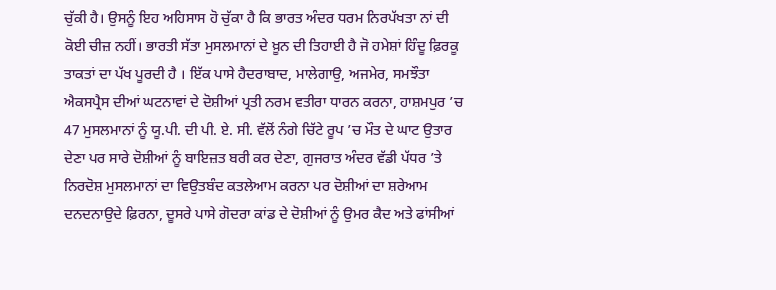ਚੁੱਕੀ ਹੈ। ਉਸਨੂੰ ਇਹ ਅਹਿਸਾਸ ਹੋ ਚੁੱਕਾ ਹੈ ਕਿ ਭਾਰਤ ਅੰਦਰ ਧਰਮ ਨਿਰਪੱਖਤਾ ਨਾਂ ਦੀ ਕੋਈ ਚੀਜ਼ ਨਹੀਂ। ਭਾਰਤੀ ਸੱਤਾ ਮੁਸਲਮਾਨਾਂ ਦੇ ਖ਼ੂਨ ਦੀ ਤਿਹਾਈ ਹੈ ਜੋ ਹਮੇਸ਼ਾਂ ਹਿੰਦੂ ਫ਼ਿਰਕੂ ਤਾਕਤਾਂ ਦਾ ਪੱਖ ਪੂਰਦੀ ਹੈ । ਇੱਕ ਪਾਸੇ ਹੈਦਰਾਬਾਦ, ਮਾਲੇਗਾਉ, ਅਜਮੇਰ, ਸਮਝੌਤਾ ਐਕਸਪ੍ਰੈਸ ਦੀਆਂ ਘਟਨਾਵਾਂ ਦੇ ਦੋਸ਼ੀਆਂ ਪ੍ਰਤੀ ਨਰਮ ਵਤੀਰਾ ਧਾਰਨ ਕਰਨਾ, ਹਾਸ਼ਮਪੁਰ ’ਚ 47 ਮੁਸਲਮਾਨਾਂ ਨੂੰ ਯੂ.ਪੀ. ਦੀ ਪੀ. ਏ. ਸੀ. ਵੱਲੋਂ ਨੰਗੇ ਚਿੱਟੇ ਰੂਪ ’ਚ ਮੌਤ ਦੇ ਘਾਟ ਉਤਾਰ ਦੇਣਾ ਪਰ ਸਾਰੇ ਦੋਸ਼ੀਆਂ ਨੂੰ ਬਾਇਜ਼ਤ ਬਰੀ ਕਰ ਦੇਣਾ, ਗੁਜਰਾਤ ਅੰਦਰ ਵੱਡੀ ਪੱਧਰ ’ਤੇ ਨਿਰਦੋਸ਼ ਮੁਸਲਮਾਨਾਂ ਦਾ ਵਿਉਤਬੰਦ ਕਤਲੇਆਮ ਕਰਨਾ ਪਰ ਦੋਸ਼ੀਆਂ ਦਾ ਸ਼ਰੇਆਮ ਦਨਦਨਾਉਦੇ ਫ਼ਿਰਨਾ, ਦੂਸਰੇ ਪਾਸੇ ਗੋਦਰਾ ਕਾਂਡ ਦੇ ਦੋਸ਼ੀਆਂ ਨੂੰ ਉਮਰ ਕੈਦ ਅਤੇ ਫਾਂਸੀਆਂ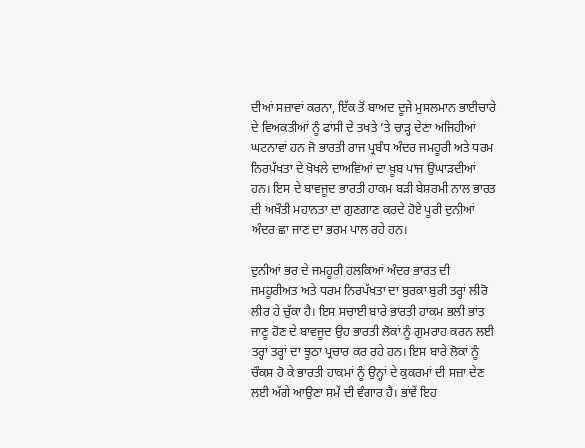ਦੀਆਂ ਸਜ਼ਾਵਾਂ ਕਰਨਾ, ਇੱਕ ਤੋਂ ਬਾਅਦ ਦੂਜੇ ਮੁਸਲਮਾਨ ਭਾਈਚਾਰੇ ਦੇ ਵਿਅਕਤੀਆਂ ਨੂੰ ਫਾਂਸੀ ਦੇ ਤਖਤੇ ’ਤੇ ਚਾੜ੍ਹ ਦੇਣਾ ਅਜਿਹੀਆਂ ਘਟਨਾਵਾਂ ਹਨ ਜੋ ਭਾਰਤੀ ਰਾਜ ਪ੍ਰਬੰਧ ਅੰਦਰ ਜਮਹੂਰੀ ਅਤੇ ਧਰਮ ਨਿਰਪੱਖਤਾ ਦੇ ਖੋਖਲੇ ਦਾਅਵਿਆਂ ਦਾ ਖ਼ੂਬ ਪਾਜ ਉਘਾੜਦੀਆਂ ਹਨ। ਇਸ ਦੇ ਬਾਵਜੂਦ ਭਾਰਤੀ ਹਾਕਮ ਬੜੀ ਬੇਸ਼ਰਮੀ ਨਾਲ ਭਾਰਤ ਦੀ ਅਖੌਤੀ ਮਹਾਨਤਾ ਦਾ ਗੁਣਗਾਣ ਕਰਦੇ ਹੋਏ ਪੂਰੀ ਦੁਨੀਆਂ ਅੰਦਰ ਛਾ ਜਾਣ ਦਾ ਭਰਮ ਪਾਲ ਰਹੇ ਹਨ।

ਦੁਨੀਆਂ ਭਰ ਦੇ ਜਮਹੂਰੀ ਹਲਕਿਆਂ ਅੰਦਰ ਭਾਰਤ ਦੀ ਜਮਹੂਰੀਅਤ ਅਤੇ ਧਰਮ ਨਿਰਪੱਖਤਾ ਦਾ ਬੁਰਕਾ ਬੁਰੀ ਤਰ੍ਹਾਂ ਲੀਰੋ ਲੀਰ ਹੇ ਚੁੱਕਾ ਹੈ। ਇਸ ਸਚਾਈ ਬਾਰੇ ਭਾਰਤੀ ਹਾਕਮ ਭਲੀ ਭਾਂਤ ਜਾਣੂ ਹੋਣ ਦੇ ਬਾਵਜੂਦ ਉਹ ਭਾਰਤੀ ਲੋਕਾਂ ਨੂੰ ਗੁਮਰਾਹ ਕਰਨ ਲਈ ਤਰ੍ਹਾਂ ਤਰ੍ਹਾਂ ਦਾ ਝੂਠਾ ਪ੍ਰਚਾਰ ਕਰ ਰਹੇ ਹਨ। ਇਸ ਬਾਰੇ ਲੋਕਾਂ ਨੂੰ ਚੌਕਸ ਹੋ ਕੇ ਭਾਰਤੀ ਹਾਕਮਾਂ ਨੂੰ ਉਨ੍ਹਾਂ ਦੇ ਕੁਕਰਮਾਂ ਦੀ ਸਜ਼ਾ ਦੇਣ ਲਈ ਅੱਗੇ ਆਉਣਾ ਸਮੇਂ ਦੀ ਵੰਗਾਰ ਹੈ। ਭਾਂਵੇਂ ਇਹ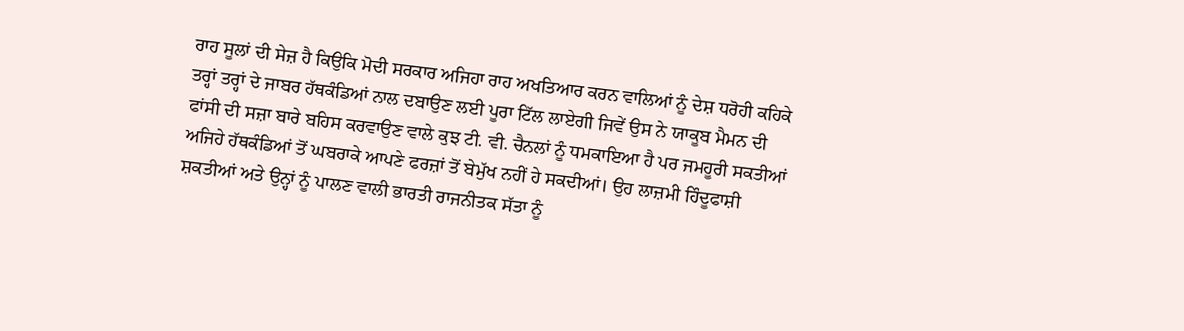ਰਾਹ ਸੂਲਾਂ ਦੀ ਸੇਜ਼ ਹੈ ਕਿਉਕਿ ਮੋਦੀ ਸਰਕਾਰ ਅਜਿਹਾ ਰਾਹ ਅਖਤਿਆਰ ਕਰਨ ਵਾਲਿਆਂ ਨੂੰ ਦੇਸ਼ ਧਰੋਹੀ ਕਹਿਕੇ ਤਰ੍ਹਾਂ ਤਰ੍ਹਾਂ ਦੇ ਜਾਬਰ ਹੱਥਕੰਡਿਆਂ ਨਾਲ ਦਬਾਉਣ ਲਈ ਪੂਰਾ ਟਿੱਲ ਲਾਏਗੀ ਜਿਵੇਂ ਉਸ ਨੇ ਯਾਕੂਬ ਮੈਮਨ ਦੀ ਫਾਂਸੀ ਦੀ ਸਜ਼ਾ ਬਾਰੇ ਬਹਿਸ ਕਰਵਾਉਣ ਵਾਲੇ ਕੁਝ ਟੀ. ਵੀ. ਚੈਨਲਾਂ ਨੂੰ ਧਮਕਾਇਆ ਹੈ ਪਰ ਜਮਹੂਰੀ ਸਕਤੀਆਂ ਅਜਿਹੇ ਹੱਥਕੰਡਿਆਂ ਤੋਂ ਘਬਰਾਕੇ ਆਪਣੇ ਫਰਜ਼ਾਂ ਤੋਂ ਬੇਮੁੱਖ ਨਹੀਂ ਹੇ ਸਕਦੀਆਂ। ਉਹ ਲਾਜ਼ਮੀ ਹਿੰਦੂਫਾਸ਼ੀ ਸ਼ਕਤੀਆਂ ਅਤੇ ਉਨ੍ਹਾਂ ਨੂੰ ਪਾਲਣ ਵਾਲੀ ਭਾਰਤੀ ਰਾਜਨੀਤਕ ਸੱਤਾ ਨੂੰ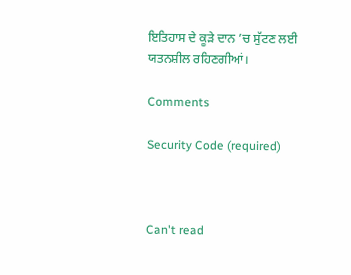ਇਤਿਹਾਸ ਦੇ ਕੂੜੇ ਦਾਨ ’ਚ ਸੁੱਟਣ ਲਈ ਯਤਨਸ਼ੀਲ ਰਹਿਣਗੀਆਂ।

Comments

Security Code (required)



Can't read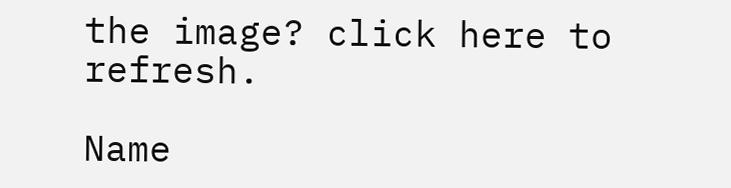the image? click here to refresh.

Name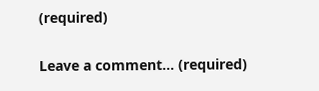(required)

Leave a comment... (required)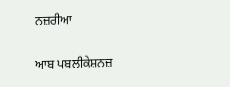ਨਜ਼ਰੀਆ

ਆਬ ਪਬਲੀਕੇਸ਼ਨਜ਼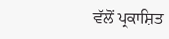ਵੱਲੋਂ ਪ੍ਰਕਾਸ਼ਿਤ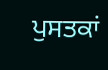ਪੁਸਤਕਾਂ